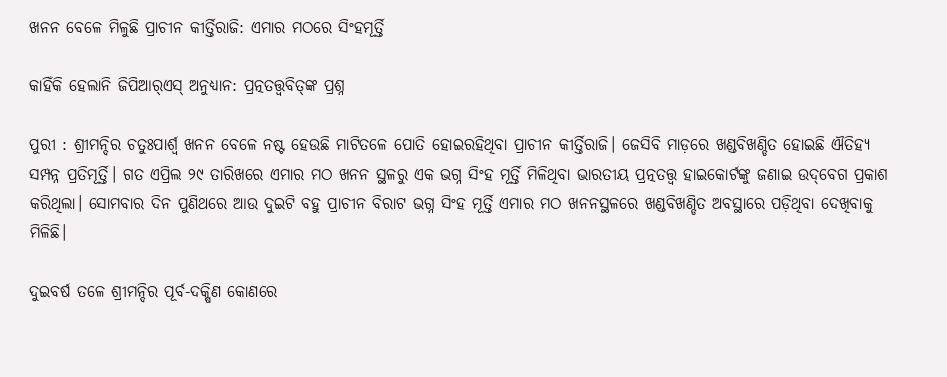ଖନନ ବେଳେ ମିଳୁଛି ପ୍ରାଚୀନ କୀର୍ତ୍ତିରାଜି: ଏମାର ମଠରେ ସିଂହମୂର୍ତ୍ତି

କାହିଁକି ହେଲାନି ଜିପିଆର୍‌ଏସ୍‌ ଅନୁଧ୍ୟାନ: ପ୍ରତ୍ନତତ୍ତ୍ବବିତ୍‌ଙ୍କ ପ୍ରଶ୍ନ

ପୁରୀ : ଶ୍ରୀମନ୍ଦିର ଚତୁଃପାର୍ଶ୍ବ ଖନନ ବେଳେ ନଷ୍ଟ ହେଉଛି ମାଟିତଳେ ପୋତି ହୋଇରହିଥିବା ପ୍ରାଚୀନ କୀର୍ତ୍ତିରାଜି। ଜେସିବି ମାଡ଼ରେ ଖଣ୍ଡବିଖଣ୍ଡିତ ହୋଇଛି ଐତିହ୍ୟ ସମ୍ପନ୍ନ ପ୍ରତିମୂର୍ତ୍ତି। ଗତ ଏପ୍ରିଲ ୨୯ ତାରିଖରେ ଏମାର ମଠ ଖନନ ସ୍ଥଳରୁ ଏକ ଭଗ୍ନ ସିଂହ ମୂର୍ତ୍ତି ମିଳିଥିବା ଭାରତୀୟ ପ୍ରତ୍ନତତ୍ତ୍ବ ହାଇକୋର୍ଟଙ୍କୁ ଜଣାଇ ଉଦ୍‌ବେଗ ପ୍ରକାଶ କରିଥିଲା। ସୋମବାର ଦିନ ପୁଣିଥରେ ଆଉ ଦୁଇଟି ବହୁ ପ୍ରାଚୀନ ବିରାଟ ଭଗ୍ନ ସିଂହ ମୂର୍ତ୍ତି ଏମାର ମଠ ଖନନସ୍ଥଳରେ ଖଣ୍ଡବିଖଣ୍ଡିତ ଅବସ୍ଥାରେ ପଡ଼ିଥିବା ଦେଖିବାକୁ ମିଳିଛି।

ଦୁଇବର୍ଷ ତଳେ ଶ୍ରୀମନ୍ଦିର ପୂର୍ବ-ଦକ୍ଷିଣ କୋଣରେ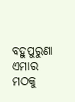ବହୁପୁରୁଣା ଏମାର ମଠକୁ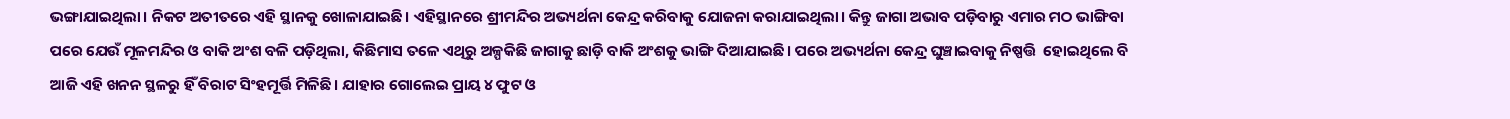ଭଙ୍ଗାଯାଇଥିଲା। ନିକଟ ଅତୀତରେ ଏହି ସ୍ଥାନକୁ ଖୋଳାଯାଇଛି। ଏହିସ୍ଥାନରେ ଶ୍ରୀମନ୍ଦିର ଅଭ୍ୟର୍ଥନା କେନ୍ଦ୍ର କରିବାକୁ‌ ଯୋଜନା କରାଯାଇଥିଲା। କିନ୍ତୁ ଜାଗା ଅଭାବ ପଡ଼ିବାରୁ ଏମାର ମଠ ଭାଙ୍ଗିବା ପରେ ଯେଉଁ ମୂଳମନ୍ଦିର ଓ ବାକି ଅଂଶ ବଳି ପଡ଼ିଥିଲା, କିଛିମାସ ତଳେ ଏଥିରୁ ଅଳ୍ପକିଛି ଜାଗାକୁ ଛାଡ଼ି ବାକି ଅଂଶକୁ ଭାଙ୍ଗି ଦିଆଯାଇଛି। ପରେ ଅଭ୍ୟର୍ଥନା କେନ୍ଦ୍ର ଘୁଞ୍ଚାଇବାକୁ ନିଷ୍ପତ୍ତି ‌ ହୋଇଥିଲେ ବି ଆଜି ଏହି ଖନନ ସ୍ଥଳରୁ ହିଁ ବିରାଟ ସିଂହମୂର୍ତ୍ତି ମିଳିଛି। ଯାହାର ଗୋଲେଇ ପ୍ରାୟ ୪ ଫୁଟ ଓ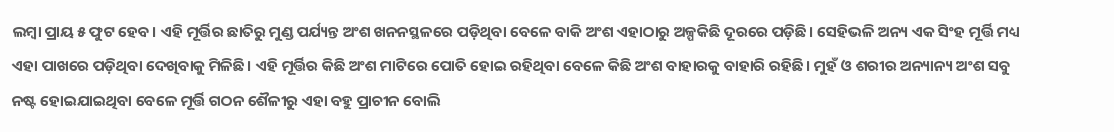ଲମ୍ବା ପ୍ରାୟ ୫ ଫୁଟ ହେବ। ଏହି ମୂର୍ତ୍ତିର ଛାତିରୁ ମୁଣ୍ଡ ପର୍ଯ୍ୟନ୍ତ ଅଂଶ ଖନନସ୍ଥଳରେ ପଡ଼ିଥିବା ବେଳେ ବାକି ଅଂଶ ଏହାଠାରୁ ଅଳ୍ପକିଛି ଦୂରରେ ପଡ଼ିଛି। ସେହିଭଳି ଅନ୍ୟ ଏକ ସିଂହ ମୂର୍ତ୍ତି ମଧ୍ୟ ଏହା ପାଖରେ ପଡ଼ିଥିବା ଦେଖିବାକୁ ମିଳିଛି। ଏହି ମୂର୍ତ୍ତିର କିଛି ଅଂଶ ମାଟିରେ ପୋତି ହୋଇ ରହିଥିବା ବେଳେ କିଛି ଅଂଶ ବାହାରକୁ ବାହାରି ରହିଛି। ମୁହଁ ଓ ଶରୀର ଅନ୍ୟାନ୍ୟ ଅଂଶ ସବୁ ନଷ୍ଟ ହୋଇଯାଇଥିବା ବେଳେ ମୂର୍ତ୍ତି ଗଠନ ଶୈଳୀରୁ ଏହା ବହୁ ପ୍ରାଚୀନ ବୋଲି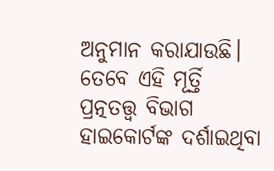ଅନୁମାନ କରାଯାଉଛି। ତେବେ ଏହି ମୂର୍ତ୍ତି ପ୍ରତ୍ନତତ୍ତ୍ବ ବିଭାଗ ହାଇକୋର୍ଟଙ୍କ ଦର୍ଶାଇଥିବା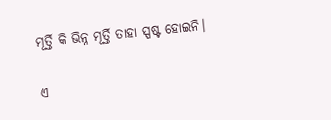ମୂର୍ତ୍ତି କି ଭିନ୍ନ ମୂର୍ତ୍ତି ତାହା ସ୍ପଷ୍ଟ ହୋଇନି।

ଏ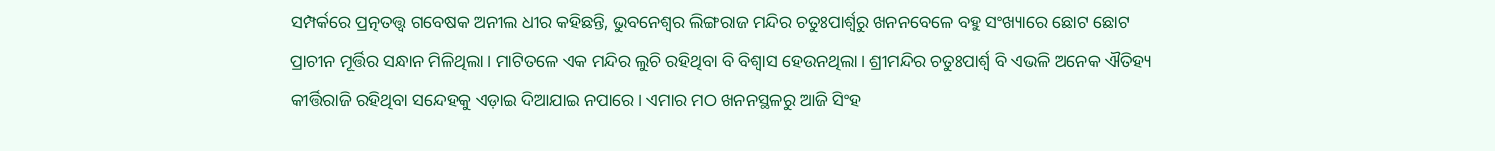ସମ୍ପର୍କରେ ପ୍ରତ୍ନତତ୍ତ୍ବ ଗବେଷକ ଅନୀଲ ଧୀର କହିଛନ୍ତି, ଭୁବନେଶ୍ବର ଲିଙ୍ଗରାଜ ମନ୍ଦିର ଚତୁଃପାର୍ଶ୍ବରୁ ଖନନବେଳେ ବହୁ ସଂଖ୍ୟାରେ ଛୋଟ ଛୋଟ ପ୍ରାଚୀନ ମୂର୍ତ୍ତିର ସନ୍ଧାନ ମିଳିଥିଲା। ମାଟିତଳେ ଏକ ମନ୍ଦିର ଲୁଚି ରହିଥିବା ବି ବିଶ୍ବାସ ହେଉନଥିଲା। ଶ୍ରୀମନ୍ଦିର ଚତୁଃପାର୍ଶ୍ବ ବି ଏଭଳି ଅନେକ ଐତିହ୍ୟ କୀର୍ତ୍ତିରାଜି ରହିଥିବା ସନ୍ଦେହକୁ ଏଡ଼ାଇ ଦିଆଯାଇ ନପାରେ। ଏମାର ମଠ ଖନନସ୍ଥଳରୁ ଆଜି ସିଂହ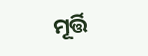ମୂର୍ତ୍ତି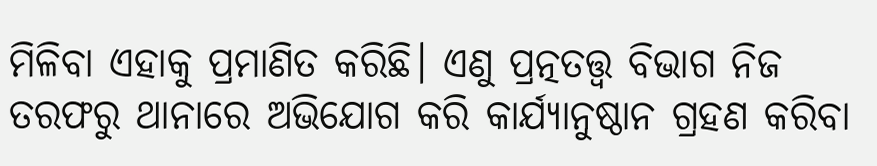ମିଳିବା ଏହାକୁ ପ୍ରମାଣିତ କରିଛି। ଏଣୁ ପ୍ରତ୍ନତତ୍ତ୍ବ ବିଭାଗ ନିଜ ତରଫରୁ ଥାନାରେ ଅଭିଯୋଗ କରି କାର୍ଯ୍ୟାନୁଷ୍ଠାନ ଗ୍ରହଣ କରିବା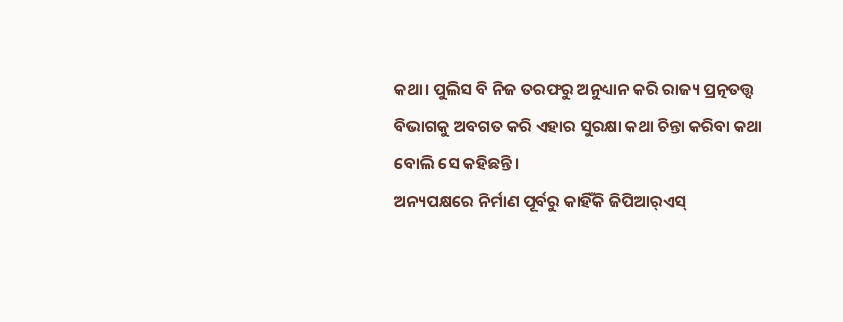କଥା। ପୁଲିସ ବି ନିଜ ତରଫରୁ ଅନୁଧ୍ୟାନ କରି ରାଜ୍ୟ ପ୍ରତ୍ନତତ୍ତ୍ବ ବିଭାଗକୁ ଅବଗତ କରି ଏହାର ସୁରକ୍ଷା କଥା ଚିନ୍ତା କରିବା କଥା ବୋଲି ସେ କହିଛନ୍ତି।
ଅନ୍ୟପକ୍ଷରେ ନିର୍ମାଣ ପୂର୍ବରୁ କାହିଁକି ଜିପିଆର୍‌ଏସ୍‌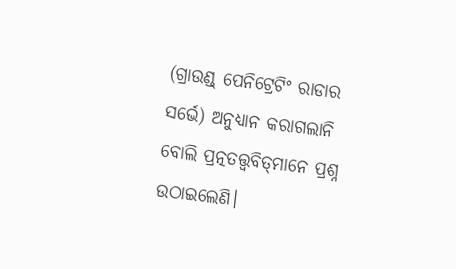(ଗ୍ରାଉଣ୍ଡ୍‌ ପେନିଟ୍ରେଟିଂ ରାଡାର ସର୍ଭେ) ଅନୁଧ୍ୟାନ କରାଗଲାନି ବୋଲି ପ୍ରତ୍ନତତ୍ତ୍ବବିତ୍‌ମାନେ ପ୍ରଶ୍ନ ଉଠାଇଲେଣି।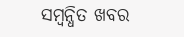ସମ୍ବନ୍ଧିତ ଖବର